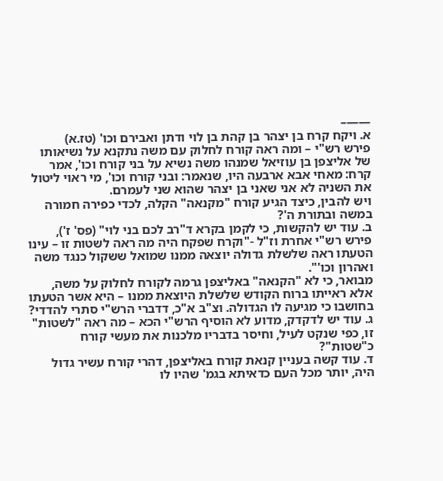——–
א. ויקח קרח בן יצהר בן קהת בן לוי ודתן ואבירם וכו' (טז.א)
פירש רש"י – ומה ראה קורח לחלוק עם משה נתקנא על נשיאותו של אליצפן בן עוזיאל שמנהו משה נשיא על בני קורח וכו', אמר קרח: מאחי אבא ארבעה היו, שנאמר: ובני קורח וכו', מי ראוי ליטול את השניה לא אני שאני בן יצהר שהוא שני לעמרם.
ויש להבין, כיצד הגיע קורח "מקנאה" הקלה, לכדי כפירה חמורה במשה ובתורת ה'?
ב. עוד יש להקשות, כי לקמן בקרא ד"רב לכם בני לוי" (פס' ז'), פירש רש"י אחרת וז"ל -"וקרח שפקח היה מה ראה לשטות זו – עינו הטעתו ראה שלשלת גדולה יוצאה ממנו שמואל ששקול כנגד משה ואהרון וכו'".
מבואר, כי לא "הקנאה" באליצפן גרמה לקורח לחלוק על משה, אלא ראייתו ברוח הקודש שלשלת היוצאת ממנו – היא אשר הטעתו בחושבו כי מגיעה לו הגדולה. וצ"ב א"כ, דדברי הרש"י סתרי להדדי?
ג. עוד יש לדקדק, מדוע לא הוסיף הרש"י הכא – מה ראה "לשטות" זו, כפי שנקט לעיל, וחיסר בדבריו מלכנות את מעשי קורח כ"שטות"?
ד. עוד קשה בעניין קנאת קורח באליצפן, דהרי קורח עשיר גדול היה, יותר מכל העם כדאיתא בגמ' שהיו לו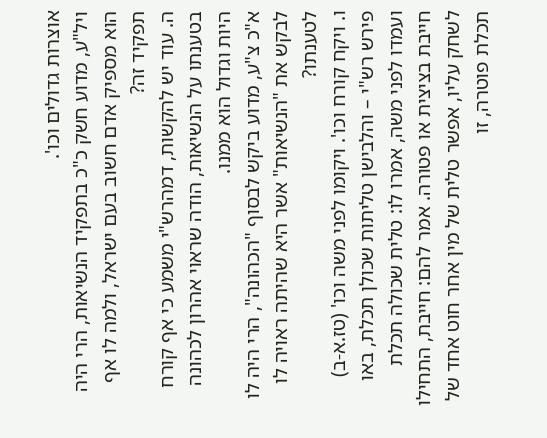אוצרות גדולים וכו'.
ויל"ע, מדוע חשק כ"כ בתפקיד הנשיאות, הרי היה הוא מספיק אדם חשוב בעם ישראל, ולמה לו אף תפקיד זה?
ה. עוד יש להקשות, דמהרש"י משמע כי אף קורח בטענתו על הנשיאות, הודה שראוי אהרון לכהונה היות וגדול הוא ממנו.
א"כ צ"ע, מדוע ביקש לבסוף "הכהונה", הרי היה לו לבקש את "הנשיאות" אשר היא שהיתה ראויה לו לטענתו?
ו. ויקח קורח וכו'. ויקומו לפני משה וכו' (טז.א-ב)
פירש רש"י – והלבישן טליתות שכולן תכלת, באו ועמדו לפני משה, אמרו לו: טלית שכולה תכלת חייבת בציצית או פטורה. אמר להם: חייבת, התחילו לשחק עליו, אפשר טלית של מין אחר חוט אחד של תכלת פוטרה, זו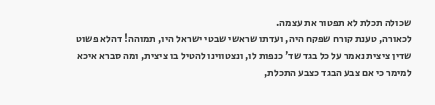שכולה תכלת לא תפטור את עצמה.
לכאורה, טענת קורח שפקח היה, ועדתו שראשי שבטי ישראל היו, תמוהה! דהלא פשוט שדין ציצית נאמר על כל בגד שד' כנפות לו, ונצטווינו להטיל בו ציצית, ומה סברא איכא למימר כי אם צבע הבגד כצבע התכלת,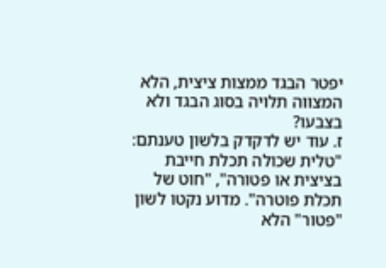יפטר הבגד ממצות ציצית, הלא המצווה תלויה בסוג הבגד ולא בצבעו?
ז. עוד יש לדקדק בלשון טענתם: "טלית שכולה תכלת חייבת בציצית או פטורה", "חוט של תכלת פוטרה". מדוע נקטו לשון "פטור" הלא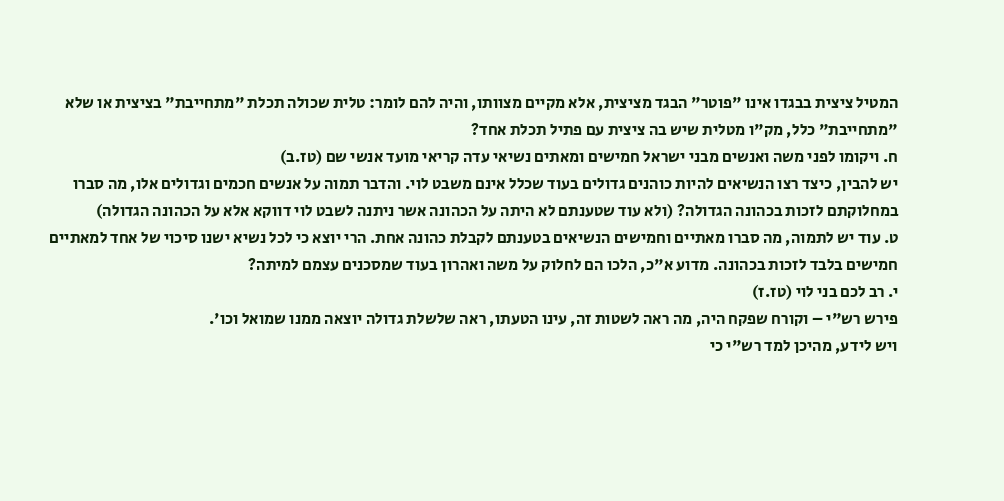המטיל ציצית בבגדו אינו "פוטר" הבגד מציצית, אלא מקיים מצוותו, והיה להם לומר: טלית שכולה תכלת "מתחייבת" בציצית או שלא "מתחייבת" כלל, מק"ו מטלית שיש בה ציצית עם פתיל תכלת אחד?
ח. ויקומו לפני משה ואנשים מבני ישראל חמישים ומאתים נשיאי עדה קריאי מועד אנשי שם (טז.ב)
יש להבין, כיצד רצו הנשיאים להיות כוהנים גדולים בעוד שכלל אינם משבט לוי. והדבר תמוה על אנשים חכמים וגדולים אלו, מה סברו במחלוקתם לזכות בכהונה הגדולה? (ולא עוד שטענתם לא היתה על הכהונה אשר ניתנה לשבט לוי דווקא אלא על הכהונה הגדולה)
ט. עוד יש לתמוה, מה סברו מאתיים וחמישים הנשיאים בטענתם לקבלת כהונה אחת. הרי יוצא כי לכל נשיא ישנו סיכוי של אחד למאתיים חמישים בלבד לזכות בכהונה. מדוע א"כ, הלכו הם לחלוק על משה ואהרון בעוד שמסכנים עצמם למיתה?
י. רב לכם בני לוי (טז.ז)
פירש רש"י – וקורח שפקח היה, מה ראה לשטות זה, עינו הטעתו, ראה שלשלת גדולה יוצאה ממנו שמואל וכו'.
ויש לידע, מהיכן למד רש"י כי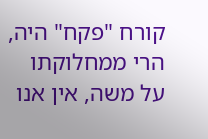קורח "פקח" היה, הרי ממחלוקתו על משה, אין אנו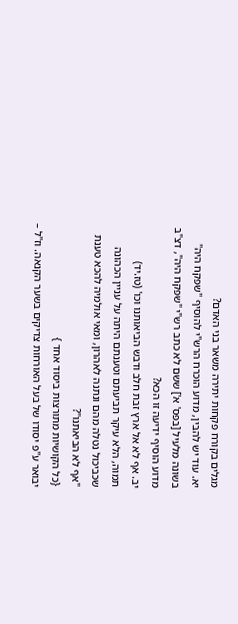מגלים בקורח פקחות יתירה משאר בני האדם?
יא. עוד יש להבין, מדוע הוכרח הרש"י להוסיף "שפקח היה" בשונה מלעיל [בפס' א'] ששם לא כתב רש"י "שפקח היה", דצ"ב מדוע הוסיף ידיעה זו הכא?
יב. אף לא אל ארץ זבת חלב ודבש הביאותנו וכו' (טז.יד)
תמוה, הלא עיקר תביעתם וטענתם היתה על עניין הכהונה שכביכול נטלה מהם ונתנה לאהרון, ומאי אולמיה להכא טענת "אף לא הביאתנו"?
{כל הקושיות מתורצות ביסוד אחד }
יבואר ע"פ יסודו של בעל האורחות צדיקים בשער הקנאה. וז"ל –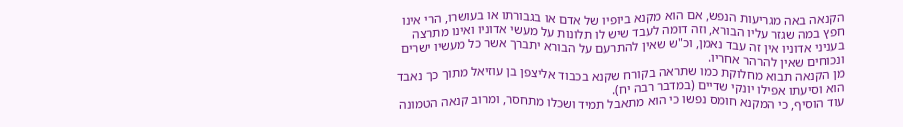הקנאה באה מגריעות הנפש, אם הוא מקנא ביופיו של אדם או בגבורתו או בעושרו, הרי אינו חפץ במה שגזר עליו הבורא, וזה דומה לעבד שיש לו תלונות על מעשי אדוניו ואינו מתרצה בעניני אדוניו אין זה עבד נאמן, וכ"ש שאין להתרעם על הבורא יתברך אשר כל מעשיו ישרים ונכוחים שאין להרהר אחריו.
מן הקנאה תבוא מחלוקת כמו שתראה בקורח שקנא בכבוד אליצפן בן עוזיאל מתוך כך נאבד הוא וסיעתו אפילו יונקי שדיים (במדבר רבה יח).
עוד הוסיף, כי המקנא חומס נפשו כי הוא מתאבל תמיד ושכלו מתחסר, ומרוב קנאה הטמונה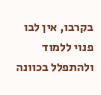בקרבו, אין לבו פנוי ללמוד ולהתפלל בכוונה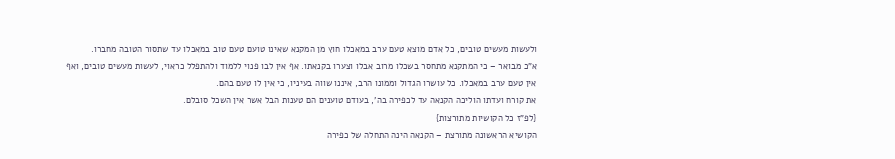ולעשות מעשים טובים, כל אדם מוצא טעם ערב במאכלו חוץ מן המקנא שאינו טועם טעם טוב במאכלו עד שתסור הטובה מחברו.
א"כ מבואר – כי המתקנא מתחסר בשכלו מרוב אבלו וצערו בקנאתו. אף אין לבו פנוי ללמוד ולהתפלל כראוי, לעשות מעשים טובים, ואף אין טעם ערב במאכלו. כל עושרו הגדול וממונו הרב, איננו שווה בעיניו, כי אין לו טעם בהם.
את קורח ועדתו הוליכה הקנאה עד לכפירה בה', בעודם טוענים הם טענות הבל אשר אין השכל סובלם.
{לפ"ז כל הקושיות מתורצות}
הקושיא הראשונה מתורצת – הקנאה הינה התחלה של כפירה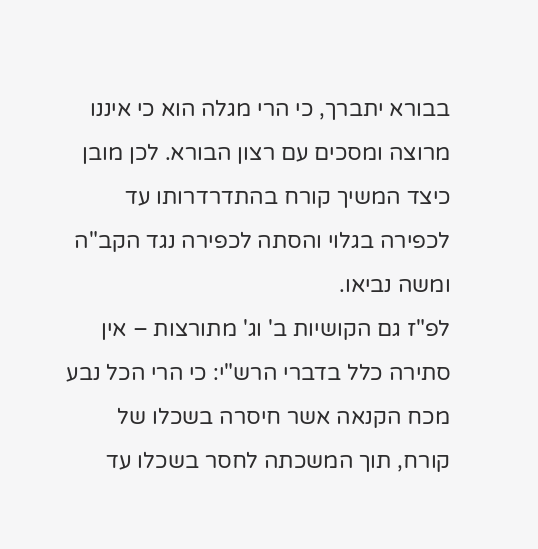בבורא יתברך, כי הרי מגלה הוא כי איננו מרוצה ומסכים עם רצון הבורא. לכן מובן כיצד המשיך קורח בהתדרדרותו עד לכפירה בגלוי והסתה לכפירה נגד הקב"ה ומשה נביאו.
לפ"ז גם הקושיות ב' וג' מתורצות – אין סתירה כלל בדברי הרש"י: כי הרי הכל נבע מכח הקנאה אשר חיסרה בשכלו של קורח, תוך המשכתה לחסר בשכלו עד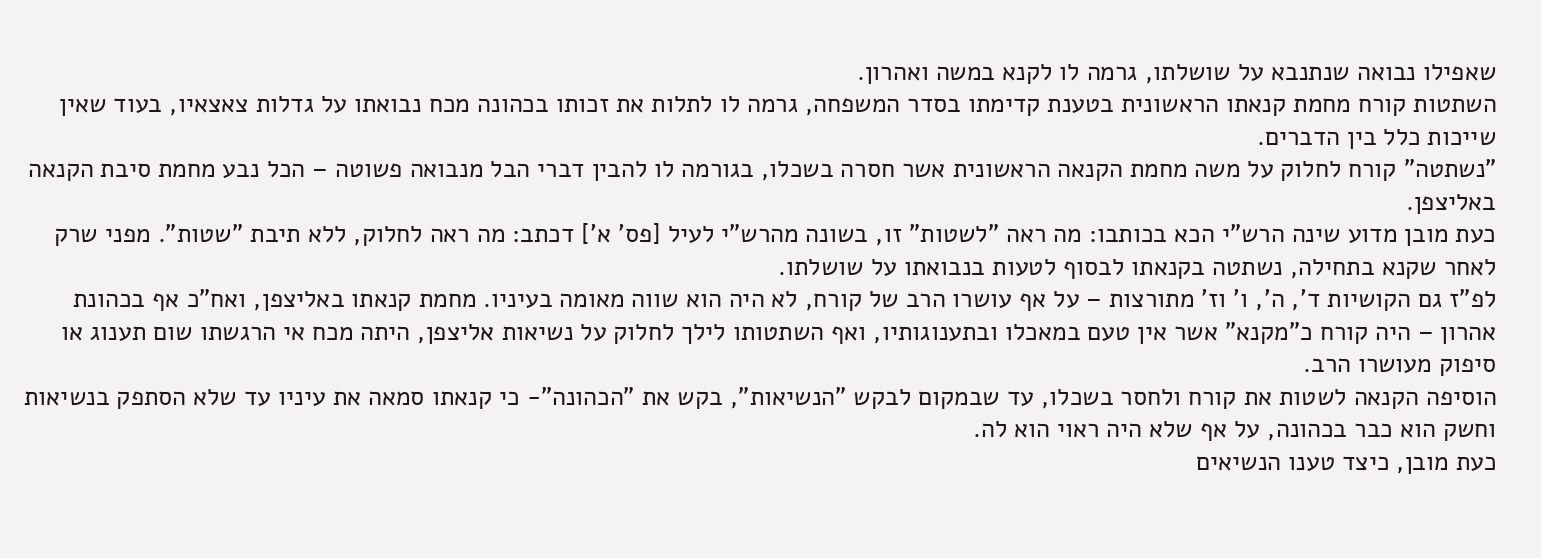שאפילו נבואה שנתנבא על שושלתו, גרמה לו לקנא במשה ואהרון.
השתטות קורח מחמת קנאתו הראשונית בטענת קדימתו בסדר המשפחה, גרמה לו לתלות את זכותו בכהונה מכח נבואתו על גדלות צאצאיו, בעוד שאין שייכות כלל בין הדברים.
"נשתטה" קורח לחלוק על משה מחמת הקנאה הראשונית אשר חסרה בשכלו, בגורמה לו להבין דברי הבל מנבואה פשוטה – הכל נבע מחמת סיבת הקנאה באליצפן.
כעת מובן מדוע שינה הרש"י הכא בכותבו: מה ראה "לשטות" זו, בשונה מהרש"י לעיל [פס' א'] דכתב: מה ראה לחלוק, ללא תיבת "שטות". מפני שרק לאחר שקנא בתחילה, נשתטה בקנאתו לבסוף לטעות בנבואתו על שושלתו.
לפ"ז גם הקושיות ד', ה', ו' וז' מתורצות – על אף עושרו הרב של קורח, לא היה הוא שווה מאומה בעיניו. מחמת קנאתו באליצפן, ואח"כ אף בכהונת אהרון – היה קורח כ"מקנא" אשר אין טעם במאכלו ובתענוגותיו, ואף השתטותו לילך לחלוק על נשיאות אליצפן, היתה מכח אי הרגשתו שום תענוג או סיפוק מעושרו הרב.
הוסיפה הקנאה לשטות את קורח ולחסר בשכלו, עד שבמקום לבקש "הנשיאות", בקש את "הכהונה"- כי קנאתו סמאה את עיניו עד שלא הסתפק בנשיאות וחשק הוא כבר בכהונה, על אף שלא היה ראוי הוא לה.
כעת מובן, כיצד טענו הנשיאים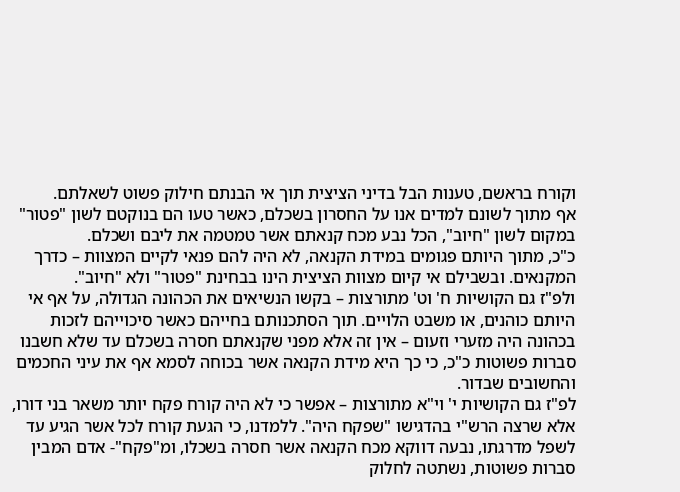וקורח בראשם, טענות הבל בדיני הציצית תוך אי הבנתם חילוק פשוט לשאלתם.
אף מתוך לשונם למדים אנו על החסרון בשכלם, כאשר טעו הם בנוקטם לשון "פטור" במקום לשון "חיוב", הכל נבע מכח קנאתם אשר טמטמה את ליבם ושכלם.
כ"כ, מתוך היותם פגומים במידת הקנאה, לא היה להם פנאי לקיים המצוות – כדרך המקנאים. ובשבילם אי קיום מצוות הציצית הינו בבחינת "פטור" ולא "חיוב".
ולפ"ז גם הקושיות ח' וט' מתורצות – בקשו הנשיאים את הכהונה הגדולה, על אף אי היותם כוהנים, או משבט הלויים. תוך הסתכנותם בחייהם כאשר סיכוייהם לזכות בכהונה היה מזערי וזעום – אין זה אלא מפני שקנאתם חסרה בשכלם עד שלא חשבנו סברות פשוטות כ"כ, כי כך היא מידת הקנאה אשר בכוחה לסמא אף את עיני החכמים והחשובים שבדור.
לפ"ז גם הקושיות י' וי"א מתורצות – אפשר כי לא היה קורח פקח יותר משאר בני דורו, אלא שרצה הרש"י בהדגישו "שפקח היה". ללמדנו, כי הגעת קורח לכל אשר הגיע עד לשפל מדרגתו, נבעה דווקא מכח הקנאה אשר חסרה בשכלו, ומ"פקח"- אדם המבין סברות פשוטות, נשתטה לחלוק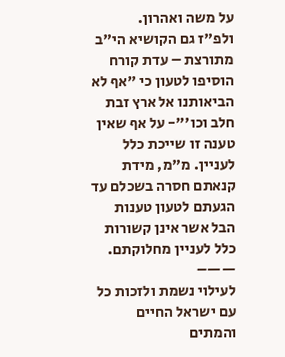על משה ואהרון.
ולפ"ז גם הקושיא הי"ב מתורצת – עדת קורח הוסיפו לטעון כי "אף לא הביאותנו אל ארץ זבת חלב וכו'"- על אף שאין טענה זו שייכת כלל לעניין. מ"מ, מידת קנאתם חסרה בשכלם עד הגעתם לטעון טענות הבל אשר אינן קשורות כלל לעניין מחלוקתם.
——–
לעילוי נשמת ולזכות כל עם ישראל החיים והמתים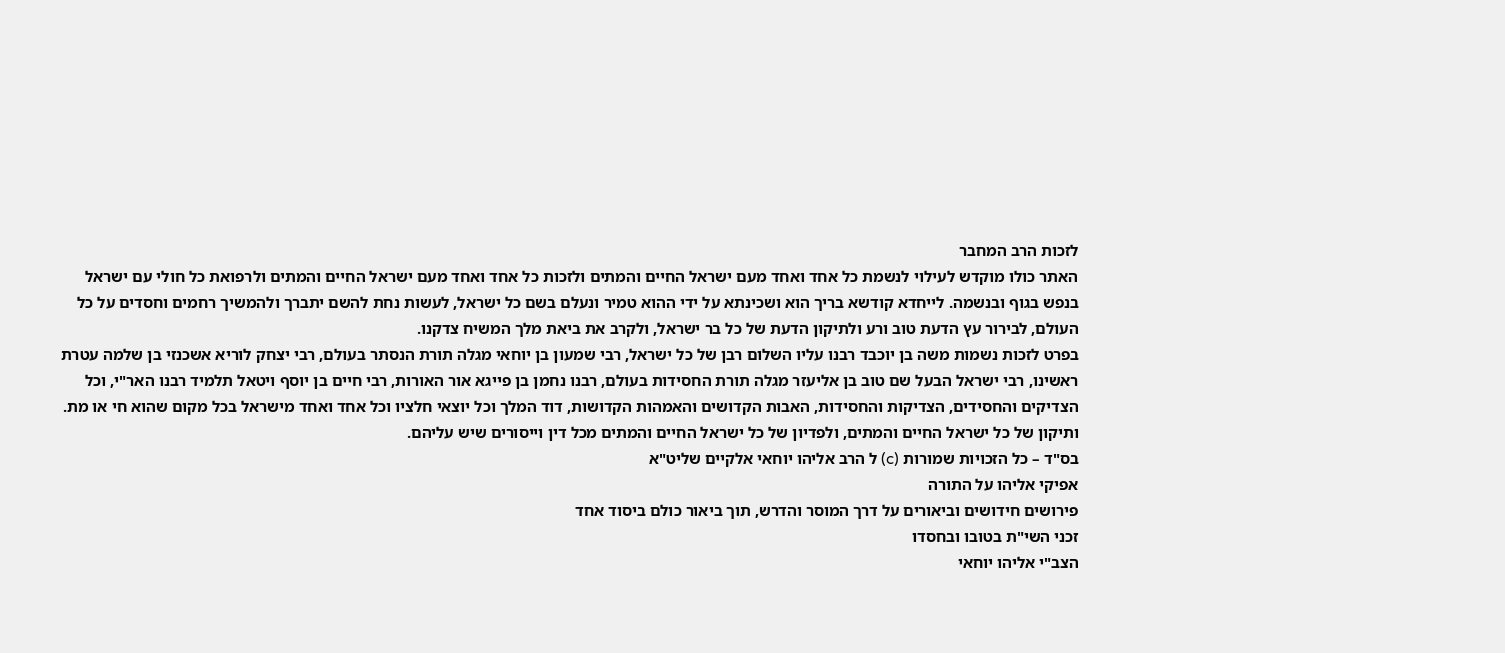לזכות הרב המחבר
האתר כולו מוקדש לעילוי לנשמת כל אחד ואחד מעם ישראל החיים והמתים ולזכות כל אחד ואחד מעם ישראל החיים והמתים ולרפואת כל חולי עם ישראל בנפש בגוף ובנשמה. לייחדא קודשא בריך הוא ושכינתא על ידי ההוא טמיר ונעלם בשם כל ישראל, לעשות נחת להשם יתברך ולהמשיך רחמים וחסדים על כל העולם, לבירור עץ הדעת טוב ורע ולתיקון הדעת של כל בר ישראל, ולקרב את ביאת מלך המשיח צדקנו.
בפרט לזכות נשמות משה בן יוכבד רבנו עליו השלום רבן של כל ישראל, רבי שמעון בן יוחאי מגלה תורת הנסתר בעולם, רבי יצחק לוריא אשכנזי בן שלמה עטרת ראשינו, רבי ישראל הבעל שם טוב בן אליעזר מגלה תורת החסידות בעולם, רבנו נחמן בן פייגא אור האורות, רבי חיים בן יוסף ויטאל תלמיד רבנו האר"י, וכל הצדיקים והחסידים, הצדיקות והחסידות, האבות הקדושים והאמהות הקדושות, דוד המלך וכל יוצאי חלציו וכל אחד ואחד מישראל בכל מקום שהוא חי או מת.
ותיקון של כל ישראל החיים והמתים, ולפדיון של כל ישראל החיים והמתים מכל דין וייסורים שיש עליהם.
בס"ד – כל הזכויות שמורות (c) ל הרב אליהו יוחאי אלקיים שליט"א
אפיקי אליהו על התורה
פירושים חידושים וביאורים על דרך המוסר והדרש, תוך ביאור כולם ביסוד אחד
זכני השי"ת בטובו ובחסדו
הצב"י אליהו יוחאי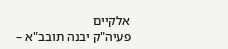אלקיים
פעיה"ק יבנה תובב"א –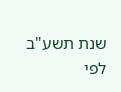שנת תשע"ב לפי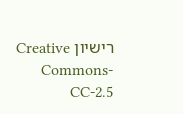רישיון Creative Commons-CC-2.5